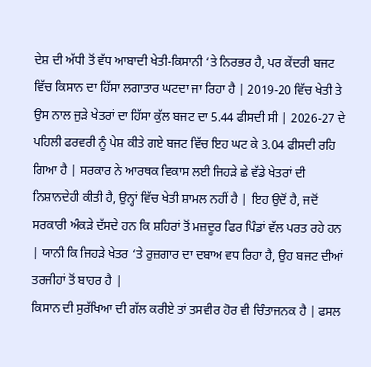ਦੇਸ਼ ਦੀ ਅੱਧੀ ਤੋਂ ਵੱਧ ਆਬਾਦੀ ਖੇਤੀ-ਕਿਸਾਨੀ ‘ਤੇ ਨਿਰਭਰ ਹੈ, ਪਰ ਕੇਂਦਰੀ ਬਜਟ ਵਿੱਚ ਕਿਸਾਨ ਦਾ ਹਿੱਸਾ ਲਗਾਤਾਰ ਘਟਦਾ ਜਾ ਰਿਹਾ ਹੈ | 2019-20 ਵਿੱਚ ਖੇਤੀ ਤੇ ਉਸ ਨਾਲ ਜੁੜੇ ਖੇਤਰਾਂ ਦਾ ਹਿੱਸਾ ਕੁੱਲ ਬਜਟ ਦਾ 5.44 ਫੀਸਦੀ ਸੀ | 2026-27 ਦੇ ਪਹਿਲੀ ਫਰਵਰੀ ਨੂੰ ਪੇਸ਼ ਕੀਤੇ ਗਏ ਬਜਟ ਵਿੱਚ ਇਹ ਘਟ ਕੇ 3.04 ਫੀਸਦੀ ਰਹਿ ਗਿਆ ਹੈ | ਸਰਕਾਰ ਨੇ ਆਰਥਕ ਵਿਕਾਸ ਲਈ ਜਿਹੜੇ ਛੇ ਵੱਡੇ ਖੇਤਰਾਂ ਦੀ ਨਿਸ਼ਾਨਦੇਹੀ ਕੀਤੀ ਹੈ, ਉਨ੍ਹਾਂ ਵਿੱਚ ਖੇਤੀ ਸ਼ਾਮਲ ਨਹੀਂ ਹੈ | ਇਹ ਉਦੋਂ ਹੈ, ਜਦੋਂ ਸਰਕਾਰੀ ਅੰਕੜੇ ਦੱਸਦੇ ਹਨ ਕਿ ਸ਼ਹਿਰਾਂ ਤੋਂ ਮਜ਼ਦੂਰ ਫਿਰ ਪਿੰਡਾਂ ਵੱਲ ਪਰਤ ਰਹੇ ਹਨ | ਯਾਨੀ ਕਿ ਜਿਹੜੇ ਖੇਤਰ ‘ਤੇ ਰੁਜ਼ਗਾਰ ਦਾ ਦਬਾਅ ਵਧ ਰਿਹਾ ਹੈ, ਉਹ ਬਜਟ ਦੀਆਂ ਤਰਜੀਹਾਂ ਤੋਂ ਬਾਹਰ ਹੈ |
ਕਿਸਾਨ ਦੀ ਸੁਰੱਖਿਆ ਦੀ ਗੱਲ ਕਰੀਏ ਤਾਂ ਤਸਵੀਰ ਹੋਰ ਵੀ ਚਿੰਤਾਜਨਕ ਹੈ | ਫਸਲ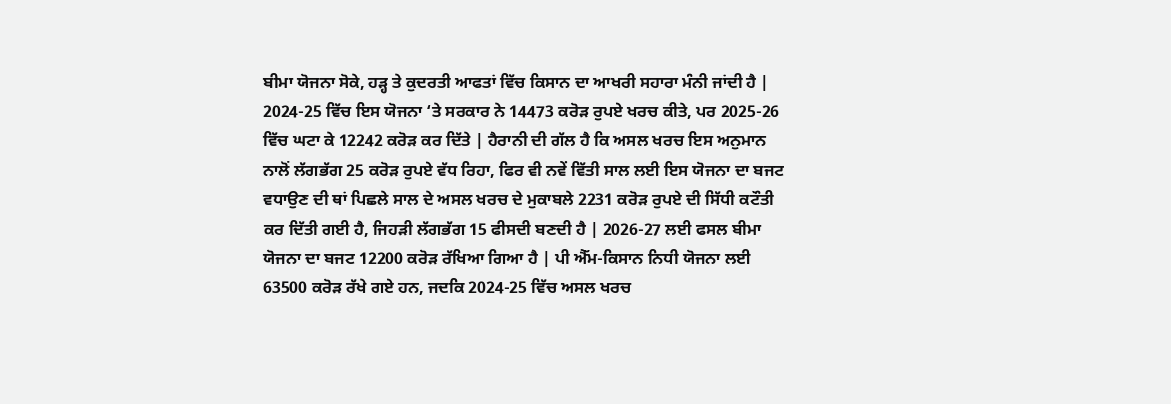ਬੀਮਾ ਯੋਜਨਾ ਸੋਕੇ, ਹੜ੍ਹ ਤੇ ਕੁਦਰਤੀ ਆਫਤਾਂ ਵਿੱਚ ਕਿਸਾਨ ਦਾ ਆਖਰੀ ਸਹਾਰਾ ਮੰਨੀ ਜਾਂਦੀ ਹੈ | 2024-25 ਵਿੱਚ ਇਸ ਯੋਜਨਾ ‘ਤੇ ਸਰਕਾਰ ਨੇ 14473 ਕਰੋੜ ਰੁਪਏ ਖਰਚ ਕੀਤੇ, ਪਰ 2025-26 ਵਿੱਚ ਘਟਾ ਕੇ 12242 ਕਰੋੜ ਕਰ ਦਿੱਤੇ | ਹੈਰਾਨੀ ਦੀ ਗੱਲ ਹੈ ਕਿ ਅਸਲ ਖਰਚ ਇਸ ਅਨੁਮਾਨ ਨਾਲੋਂ ਲੱਗਭੱਗ 25 ਕਰੋੜ ਰੁਪਏ ਵੱਧ ਰਿਹਾ, ਫਿਰ ਵੀ ਨਵੇਂ ਵਿੱਤੀ ਸਾਲ ਲਈ ਇਸ ਯੋਜਨਾ ਦਾ ਬਜਟ ਵਧਾਉਣ ਦੀ ਥਾਂ ਪਿਛਲੇ ਸਾਲ ਦੇ ਅਸਲ ਖਰਚ ਦੇ ਮੁਕਾਬਲੇ 2231 ਕਰੋੜ ਰੁਪਏ ਦੀ ਸਿੱਧੀ ਕਟੌਤੀ ਕਰ ਦਿੱਤੀ ਗਈ ਹੈ, ਜਿਹੜੀ ਲੱਗਭੱਗ 15 ਫੀਸਦੀ ਬਣਦੀ ਹੈ | 2026-27 ਲਈ ਫਸਲ ਬੀਮਾ ਯੋਜਨਾ ਦਾ ਬਜਟ 12200 ਕਰੋੜ ਰੱਖਿਆ ਗਿਆ ਹੈ | ਪੀ ਐੱਮ-ਕਿਸਾਨ ਨਿਧੀ ਯੋਜਨਾ ਲਈ 63500 ਕਰੋੜ ਰੱਖੇ ਗਏ ਹਨ, ਜਦਕਿ 2024-25 ਵਿੱਚ ਅਸਲ ਖਰਚ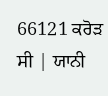66121 ਕਰੋੜ ਸੀ | ਯਾਨੀ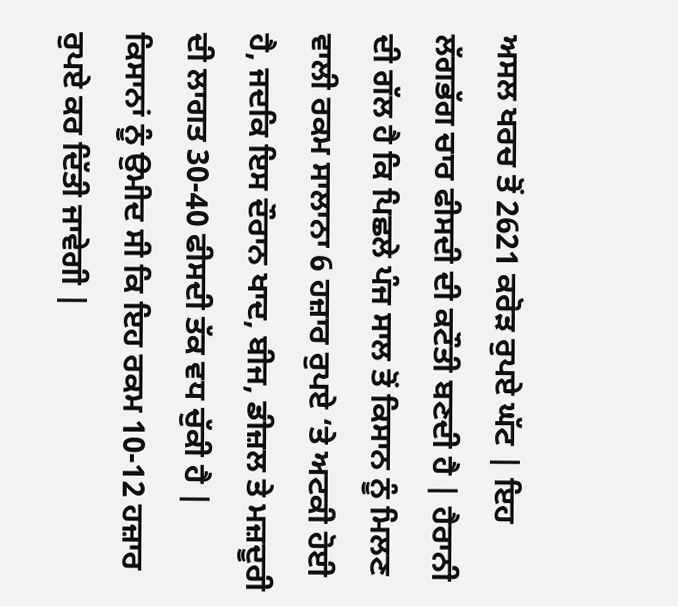ਅਸਲ ਖਰਚ ਤੋਂ 2621 ਕਰੋੜ ਰੁਪਏ ਘੱਟ | ਇਹ ਲੱਗਭੱਗ ਚਾਰ ਫੀਸਦੀ ਦੀ ਕਟੌਤੀ ਬਣਦੀ ਹੈ | ਹੈਰਾਨੀ ਦੀ ਗੱਲ ਹੈ ਕਿ ਪਿਛਲੇ ਪੰਜ ਸਾਲ ਤੋਂ ਕਿਸਾਨ ਨੂੰ ਮਿਲਣ ਵਾਲੀ ਰਕਮ ਸਾਲਾਨਾ 6 ਹਜ਼ਾਰ ਰੁਪਏ ‘ਤੇ ਅਟਕੀ ਹੋਈ ਹੈ, ਜਦਕਿ ਇਸ ਦੌਰਾਨ ਖਾਦ, ਬੀਜ, ਡੀਜ਼ਲ ਤੇ ਮਜ਼ਦੂਰੀ ਦੀ ਲਾਗਤ 30-40 ਫੀਸਦੀ ਤੱਕ ਵਧ ਚੁੱਕੀ ਹੈ | ਕਿਸਾਨਾਂ ਨੂੰ ਉਮੀਦ ਸੀ ਕਿ ਇਹ ਰਕਮ 10-12 ਹਜ਼ਾਰ ਰੁਪਏ ਕਰ ਦਿੱਤੀ ਜਾਵੇਗੀ |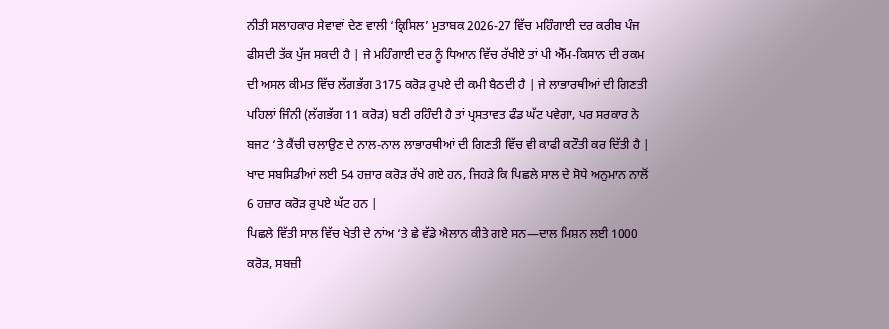ਨੀਤੀ ਸਲਾਹਕਾਰ ਸੇਵਾਵਾਂ ਦੇਣ ਵਾਲੀ ‘ਕ੍ਰਿਸਿਲ’ ਮੁਤਾਬਕ 2026-27 ਵਿੱਚ ਮਹਿੰਗਾਈ ਦਰ ਕਰੀਬ ਪੰਜ ਫੀਸਦੀ ਤੱਕ ਪੁੱਜ ਸਕਦੀ ਹੈ | ਜੇ ਮਹਿੰਗਾਈ ਦਰ ਨੂੰ ਧਿਆਨ ਵਿੱਚ ਰੱਖੀਏ ਤਾਂ ਪੀ ਐੱਮ-ਕਿਸਾਨ ਦੀ ਰਕਮ ਦੀ ਅਸਲ ਕੀਮਤ ਵਿੱਚ ਲੱਗਭੱਗ 3175 ਕਰੋੜ ਰੁਪਏ ਦੀ ਕਮੀ ਬੈਠਦੀ ਹੈ | ਜੇ ਲਾਭਾਰਥੀਆਂ ਦੀ ਗਿਣਤੀ ਪਹਿਲਾਂ ਜਿੰਨੀ (ਲੱਗਭੱਗ 11 ਕਰੋੜ) ਬਣੀ ਰਹਿੰਦੀ ਹੈ ਤਾਂ ਪ੍ਰਸਤਾਵਤ ਫੰਡ ਘੱਟ ਪਵੇਗਾ, ਪਰ ਸਰਕਾਰ ਨੇ ਬਜਟ ‘ਤੇ ਕੈਂਚੀ ਚਲਾਉਣ ਦੇ ਨਾਲ-ਨਾਲ ਲਾਭਾਰਥੀਆਂ ਦੀ ਗਿਣਤੀ ਵਿੱਚ ਵੀ ਕਾਫੀ ਕਟੌਤੀ ਕਰ ਦਿੱਤੀ ਹੈ | ਖਾਦ ਸਬਸਿਡੀਆਂ ਲਈ 54 ਹਜ਼ਾਰ ਕਰੋੜ ਰੱਖੇ ਗਏ ਹਨ, ਜਿਹੜੇ ਕਿ ਪਿਛਲੇ ਸਾਲ ਦੇ ਸੋਧੇ ਅਨੁਮਾਨ ਨਾਲੋਂ 6 ਹਜ਼ਾਰ ਕਰੋੜ ਰੁਪਏ ਘੱਟ ਹਨ |
ਪਿਛਲੇ ਵਿੱਤੀ ਸਾਲ ਵਿੱਚ ਖੇਤੀ ਦੇ ਨਾਂਅ ‘ਤੇ ਛੇ ਵੱਡੇ ਐਲਾਨ ਕੀਤੇ ਗਏ ਸਨ—ਦਾਲ ਮਿਸ਼ਨ ਲਈ 1000 ਕਰੋੜ, ਸਬਜ਼ੀ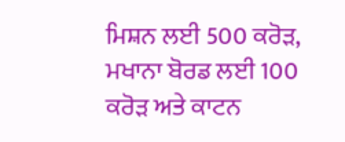ਮਿਸ਼ਨ ਲਈ 500 ਕਰੋੜ, ਮਖਾਨਾ ਬੋਰਡ ਲਈ 100 ਕਰੋੜ ਅਤੇ ਕਾਟਨ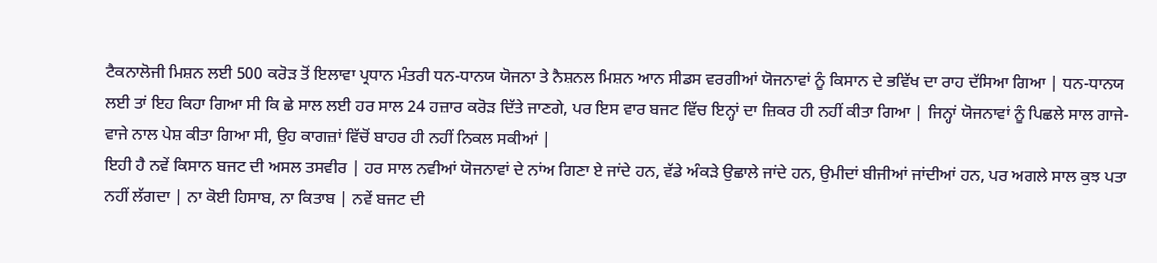ਟੈਕਨਾਲੋਜੀ ਮਿਸ਼ਨ ਲਈ 500 ਕਰੋੜ ਤੋਂ ਇਲਾਵਾ ਪ੍ਰਧਾਨ ਮੰਤਰੀ ਧਨ-ਧਾਨਯ ਯੋਜਨਾ ਤੇ ਨੈਸ਼ਨਲ ਮਿਸ਼ਨ ਆਨ ਸੀਡਸ ਵਰਗੀਆਂ ਯੋਜਨਾਵਾਂ ਨੂੰ ਕਿਸਾਨ ਦੇ ਭਵਿੱਖ ਦਾ ਰਾਹ ਦੱਸਿਆ ਗਿਆ | ਧਨ-ਧਾਨਯ ਲਈ ਤਾਂ ਇਹ ਕਿਹਾ ਗਿਆ ਸੀ ਕਿ ਛੇ ਸਾਲ ਲਈ ਹਰ ਸਾਲ 24 ਹਜ਼ਾਰ ਕਰੋੜ ਦਿੱਤੇ ਜਾਣਗੇ, ਪਰ ਇਸ ਵਾਰ ਬਜਟ ਵਿੱਚ ਇਨ੍ਹਾਂ ਦਾ ਜ਼ਿਕਰ ਹੀ ਨਹੀਂ ਕੀਤਾ ਗਿਆ | ਜਿਨ੍ਹਾਂ ਯੋਜਨਾਵਾਂ ਨੂੰ ਪਿਛਲੇ ਸਾਲ ਗਾਜੇ-ਵਾਜੇ ਨਾਲ ਪੇਸ਼ ਕੀਤਾ ਗਿਆ ਸੀ, ਉਹ ਕਾਗਜ਼ਾਂ ਵਿੱਚੋਂ ਬਾਹਰ ਹੀ ਨਹੀਂ ਨਿਕਲ ਸਕੀਆਂ |
ਇਹੀ ਹੈ ਨਵੇਂ ਕਿਸਾਨ ਬਜਟ ਦੀ ਅਸਲ ਤਸਵੀਰ | ਹਰ ਸਾਲ ਨਵੀਆਂ ਯੋਜਨਾਵਾਂ ਦੇ ਨਾਂਅ ਗਿਣਾ ਏ ਜਾਂਦੇ ਹਨ, ਵੱਡੇ ਅੰਕੜੇ ਉਛਾਲੇ ਜਾਂਦੇ ਹਨ, ਉਮੀਦਾਂ ਬੀਜੀਆਂ ਜਾਂਦੀਆਂ ਹਨ, ਪਰ ਅਗਲੇ ਸਾਲ ਕੁਝ ਪਤਾ ਨਹੀਂ ਲੱਗਦਾ | ਨਾ ਕੋਈ ਹਿਸਾਬ, ਨਾ ਕਿਤਾਬ | ਨਵੇਂ ਬਜਟ ਦੀ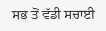ਸਭ ਤੋਂ ਵੱਡੀ ਸਚਾਈ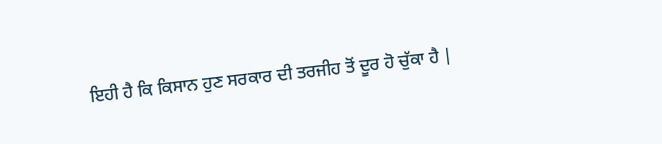ਇਹੀ ਹੈ ਕਿ ਕਿਸਾਨ ਹੁਣ ਸਰਕਾਰ ਦੀ ਤਰਜੀਹ ਤੋਂ ਦੂਰ ਹੋ ਚੁੱਕਾ ਹੈ |